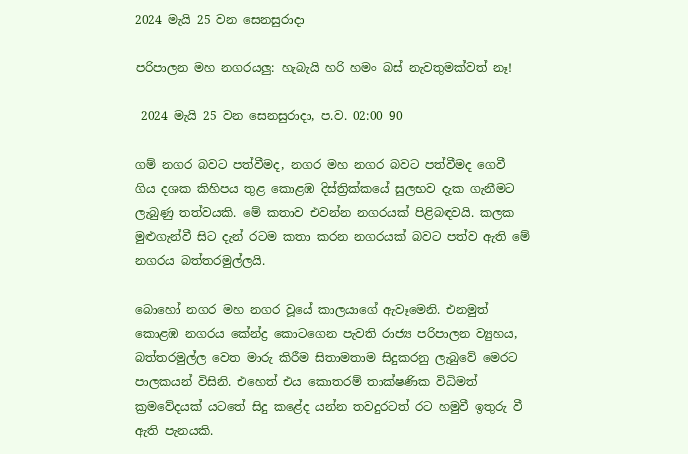2024 මැයි 25 වන සෙනසුරාදා

පරිපාලන මහ නගරයලු: හැබැයි හරි හමං බස් නැවතුමක්වත් නෑ!

 2024 මැයි 25 වන සෙනසුරාදා, ප.ව. 02:00 90

ගම් නගර බවට පත්වීමද, නගර මහ නගර බවට පත්වීමද ගෙවී ගිය දශක කිහිපය තුළ කොළඹ දිස්ත්‍රික්කයේ සුලභව දැක ගැනීමට ලැබුණු තත්වයකි. මේ කතාව එවන්න නගරයක් පිළිබඳවයි. කලක මුළුගැන්වී සිට දැන් රටම කතා කරන නගරයක් බවට පත්ව ඇති මේ නගරය බත්තරමුල්ලයි.

බොහෝ නගර මහ නගර වූයේ කාලයාගේ ඇවෑමෙනි. එනමුත් කොළඹ නගරය කේන්ද්‍ර කොටගෙන පැවති රාජ්‍ය පරිපාලන ව්‍යුහය, බත්තරමුල්ල වෙත මාරු කිරීම සිතාමතාම සිදුකරනු ලැබුවේ මෙරට පාලකයන් විසිනි. එහෙත් එය කොතරම් තාක්ෂණික විධිමත් ක්‍රමවේදයක් යටතේ සිදු කළේද යන්න තවදුරටත් රට හමුවී ඉතුරු වී ඇති පැනයකි.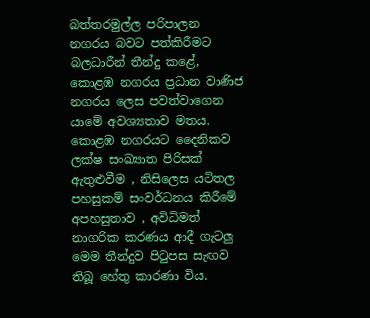බත්තරමුල්ල පරිපාලන නගරය බවට පත්කිරීමට බලධාරීන් තීන්දු කළේ, කොළඹ නගරය ප්‍රධාන වාණිජ නගරය ලෙස පවත්වාගෙන යාමේ අවශ්‍යතාව මතය. කොළඹ නගරයට දෛනිකව ලක්ෂ සංඛ්‍යාත පිරිසක් ඇතුළුවීම , නිසිලෙස යටිතල පහසුකම් සංවර්ධනය කිරීමේ අපහසුතාව , අවිධිමත් නාගරික කරණය ආදී ගැටලු මෙම තීන්දුව පිටුපස සැඟව තිබූ හේතු කාරණා විය.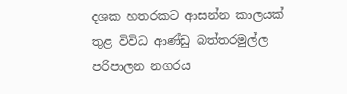දශක හතරකට ආසන්න කාලයක් තුළ විවිධ ආණ්ඩු බත්තරමුල්ල පරිපාලන නගරය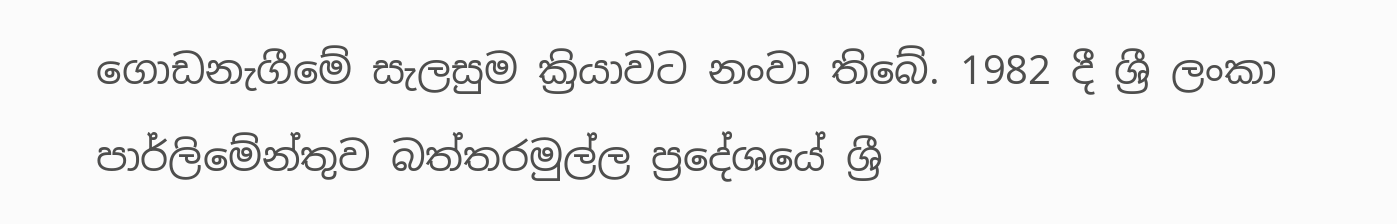ගොඩනැගීමේ සැලසුම ක්‍රියාවට නංවා තිබේ. 1982 දී ශ්‍රී ලංකා පාර්ලිමේන්තුව බත්තරමුල්ල ප්‍රදේශයේ ශ්‍රී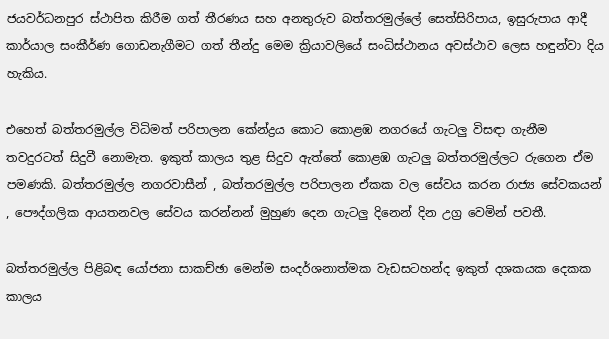ජයවර්ධනපුර ස්ථාපිත කිරීම ගත් තීරණය සහ අනතුරුව බත්තරමුල්ලේ සෙත්සිරිපාය, ඉසුරුපාය ආදී කාර්යාල සංකීර්ණ ගොඩනැගීමට ගත් තීන්දු මෙම ක්‍රියාවලියේ සංධිස්ථානය අවස්ථාව ලෙස හඳුන්වා දිය හැකිය.

එහෙත් බත්තරමුල්ල විධිමත් පරිපාලන කේන්ද්‍රය කොට කොළඹ නගරයේ ගැටලු විසඳා ගැනීම තවදුරටත් සිදුවී නොමැත. ඉකුත් කාලය තුළ සිදුව ඇත්තේ කොළඹ ගැටලු බත්තරමුල්ලට රුගෙන ඒම පමණකි. බත්තරමුල්ල නගරවාසීන් , බත්තරමුල්ල පරිපාලන ඒකක වල සේවය කරන රාජ්‍ය සේවකයන් , පෞද්ගලික ආයතනවල සේවය කරන්නන් මුහුණ දෙන ගැටලු දිනෙන් දින උග්‍ර වෙමින් පවතී.

බත්තරමුල්ල පිළිබඳ යෝජනා සාකච්ඡා මෙන්ම සංදර්ශනාත්මක වැඩසටහන්ද ඉකුත් දශකයක දෙකක කාලය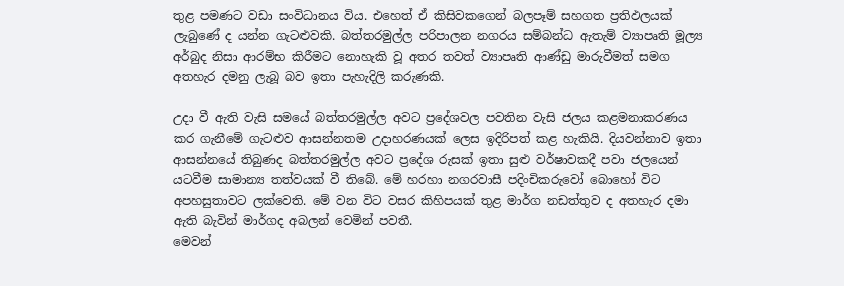තුළ පමණට වඩා සංවිධානය විය. එහෙත් ඒ කිසිවකගෙන් බලපෑම් සහගත ප්‍රතිඵලයක් ලැබුණේ ද යන්න ගැටළුවකි. බත්තරමුල්ල පරිපාලන නගරය සම්බන්ධ ඇතැම් ව්‍යාපෘති මූල්‍ය අර්බුද නිසා ආරම්භ කිරීමට නොහැකි වූ අතර තවත් ව්‍යාපෘති ආණ්ඩු මාරුවීමත් සමග අතහැර දමනු ලැබූ බව ඉතා පැහැදිලි කරුණකි.

උදා වී ඇති වැසි සමයේ බත්තරමුල්ල අවට ප්‍රදේශවල පවතින වැසි ජලය කළමනාකරණය කර ගැනීමේ ගැටළුව ආසන්නතම උදාහරණයක් ලෙස ඉදිරිපත් කළ හැකියි. දියවන්නාව ඉතා ආසන්නයේ තිබුණද බත්තරමුල්ල අවට ප්‍රදේශ රුසක් ඉතා සුළු වර්ෂාවකදී පවා ජලයෙන් යටවීම සාමාන්‍ය තත්වයක් වී තිබේ. මේ හරහා නගරවාසී පදිංචිකරුවෝ බොහෝ විට අපහසුතාවට ලක්වෙති. මේ වන විට වසර කිහිපයක් තුළ මාර්ග නඩත්තුව ද අතහැර දමා ඇති බැවින් මාර්ගද අබලන් වෙමින් පවතී.
මෙවන්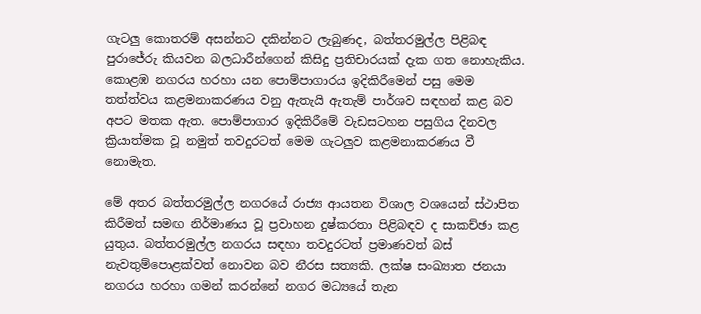ගැටලු කොතරම් අසන්නට දකින්නට ලැබුණද, බත්තරමුල්ල පිළිබඳ පුරාජේරු කියවන බලධාරීන්ගෙන් කිසිදු ප්‍රතිචාරයක් දැක ගත නොහැකිය. කොළඹ නගරය හරහා යන පොම්පාගාරය ඉදිකිරීමෙන් පසු මෙම තත්ත්වය කළමනාකරණය වනු ඇතැයි ඇතැම් පාර්ශව සඳහන් කළ බව අපට මතක ඇත. පොම්පාගාර ඉදිකිරීමේ වැඩසටහන පසුගිය දිනවල ක්‍රියාත්මක වූ නමුත් තවදුරටත් මෙම ගැටලුව කළමනාකරණය වී නොමැත.

මේ අතර බත්තරමුල්ල නගරයේ රාජ්‍ය ආයතන විශාල වශයෙන් ස්ථාපිත කිරීමත් සමඟ නිර්මාණය වූ ප්‍රවාහන දුෂ්කරතා පිළිබඳව ද සාකච්ඡා කළ යුතුය. බත්තරමුල්ල නගරය සඳහා තවදුරටත් ප්‍රමාණවත් බස් නැවතුම්පොළක්වත් නොවන බව නීරස සත්‍යකි. ලක්ෂ සංඛ්‍යාත ජනයා නගරය හරහා ගමන් කරන්නේ නගර මධ්‍යයේ තැන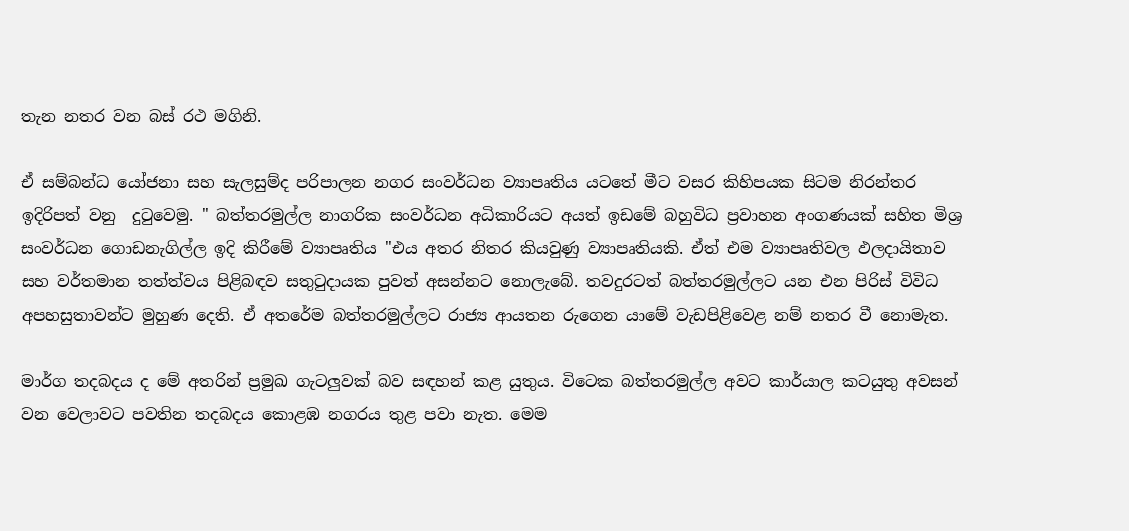තැන නතර වන බස්‍ රථ මගිනි.

ඒ සම්බන්ධ යෝජනා සහ සැලසුම්ද පරිපාලන නගර සංවර්ධන ව්‍යාපෘතිය යටතේ මීට වසර කිහිපයක සිටම නිරන්තර ඉදිරිපත් වනු  දුටුවෙමු. " බත්තරමුල්ල නාගරික සංවර්ධන අධිකාරියට අයත් ඉඩමේ බහුවිධ ප්‍රවාහන අංගණයක් සහිත මිශ්‍ර සංවර්ධන ගොඩනැගිල්ල ඉදි කිරීමේ ව්‍යාපෘතිය "එය අතර නිතර කියවුණු ව්‍යාපෘතියකි. ඒත් එම ව්‍යාපෘතිවල ඵලදායිතාව සහ වර්තමාන තත්ත්වය පිළිබඳව සතුටුදායක පුවත් අසන්නට නොලැබේ. තවදුරටත් බත්තරමුල්ලට යන එන පිරිස් විවිධ අපහසුතාවන්ට මුහුණ දෙති. ඒ අතරේම බත්තරමුල්ලට රාජ්‍ය ආයතන රුගෙන යාමේ වැඩපිළිවෙළ නම් නතර වී නොමැත.

මාර්ග තදබදය ද මේ අතරින් ප්‍රමුඛ ගැටලුවක් බව සඳහන් කළ යුතුය. විටෙක බත්තරමුල්ල අවට කාර්යාල කටයුතු අවසන් වන වෙලාවට පවතින තදබදය කොළඹ නගරය තුළ පවා නැත. මෙම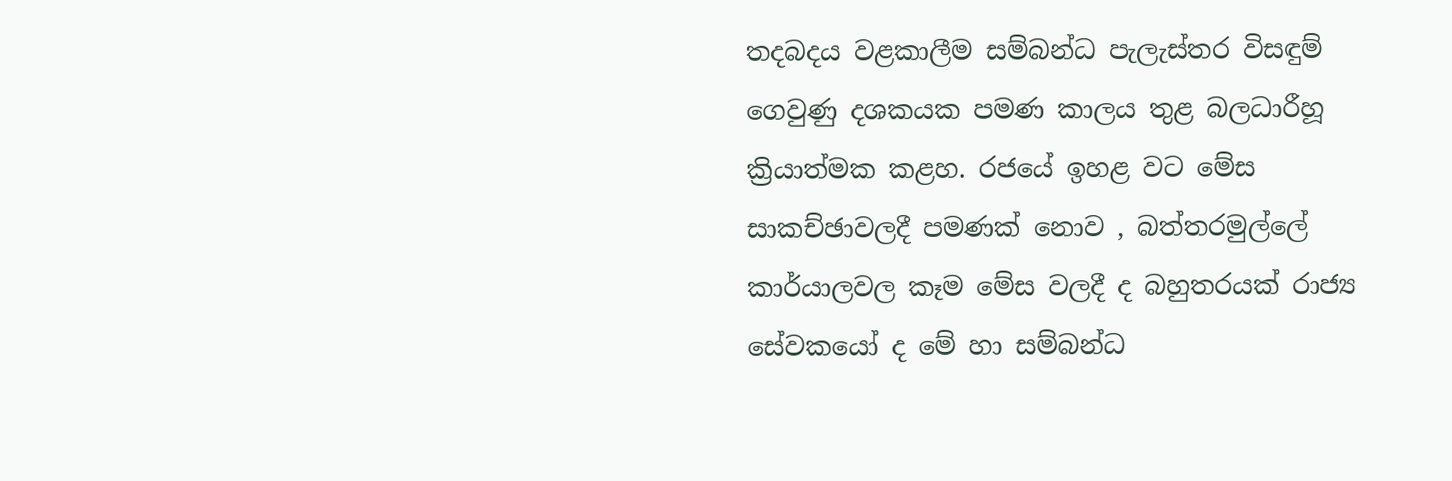තදබදය වළකාලීම සම්බන්ධ පැලැස්තර විසඳුම් ගෙවුණු දශකයක පමණ කාලය තුළ බලධාරීහූ ක්‍රියාත්මක කළහ. රජයේ ඉහළ වට මේස සාකච්ඡාවලදී පමණක් නොව , බත්තරමුල්ලේ කාර්යාලවල කෑම මේස වලදී ද බහුතරයක් රාජ්‍ය සේවකයෝ ද මේ හා සම්බන්ධ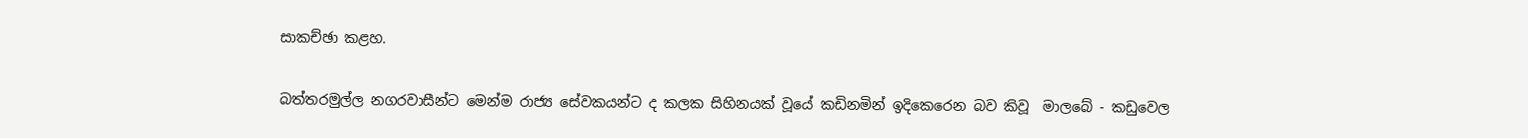සාකච්ඡා කළහ.

බත්තරමුල්ල නගරවාසීන්ට මෙන්ම රාජ්‍ය සේවකයන්ට ද කලක සිහිනයක් වූයේ කඩිනමින් ඉදිකෙරෙන බව කිවූ  මාලබේ - කඩුවෙල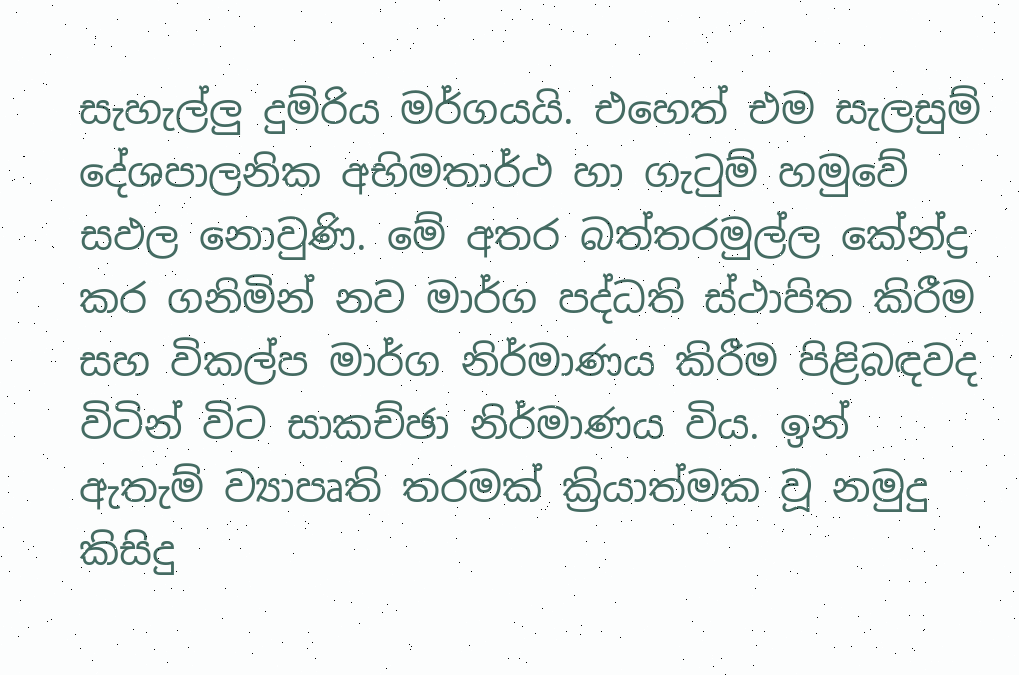සැහැල්ලු දුම්රිය මර්ගයයි. එහෙත් එම සැලසුම් දේශපාලනික අභිමතාර්ථ හා ගැටුම් හමුවේ සඵල නොවුණි. මේ අතර බත්තරමුල්ල කේන්ද්‍ර කර ගනිමින් නව මාර්ග පද්ධති ස්ථාපිත කිරීම සහ විකල්ප මාර්ග නිර්මාණය කිරීම පිළිබඳවද විටින් විට සාකච්ඡා නිර්මාණය විය. ඉන් ඇතැම් ව්‍යාපෘති තරමක් ක්‍රියාත්මක වූ නමුදු කිසිදු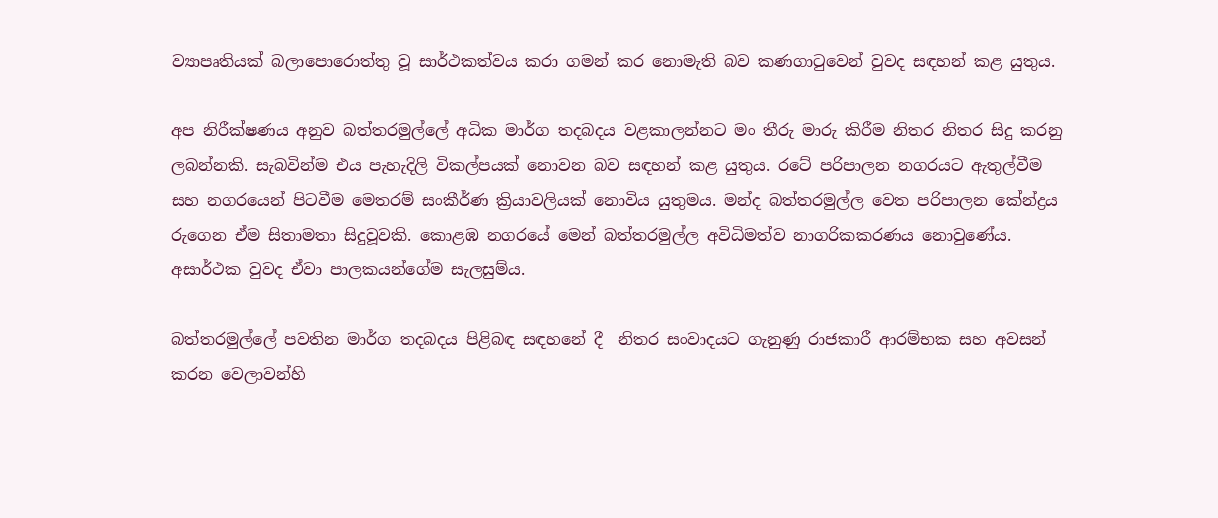ව්‍යාපෘතියක් බලාපොරොත්තු වූ සාර්ථකත්වය කරා ගමන් කර නොමැති බව කණගාටුවෙන් වුවද සඳහන් කළ යුතුය.

අප නිරීක්ෂණය අනුව බත්තරමුල්ලේ අධික මාර්ග තදබදය වළකාලන්නට මං තීරු මාරු කිරීම නිතර නිතර සිදු කරනු ලබන්නකි. සැබවින්ම එය පැහැදිලි විකල්පයක් නොවන බව සඳහන් කළ යුතුය. රටේ පරිපාලන නගරයට ඇතුල්වීම සහ නගරයෙන් පිටවීම මෙතරම් සංකීර්ණ ක්‍රියාවලියක් නොවිය යුතුමය. මන්ද බත්තරමුල්ල වෙත පරිපාලන කේන්ද්‍රය රුගෙන ඒම සිතාමතා සිදුවූවකි. කොළඹ නගරයේ මෙන් බත්තරමුල්ල අවිධිමත්ව නාගරිකකරණය නොවුණේය. අසාර්ථක වුවද ඒවා පාලකයන්ගේම සැලසුම්ය.

බත්තරමුල්ලේ පවතින මාර්ග තදබදය පිළිබඳ සඳහනේ දී  නිතර සංවාදයට ගැනුණු රාජකාරී ආරම්භක සහ අවසන් කරන වෙලාවන්හි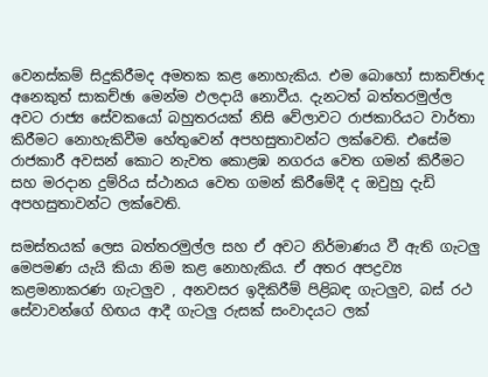වෙනස්කම් සිදුකිරීමද අමතක කළ නොහැකිය. එම බොහෝ සාකච්ඡාද අනෙකුත් සාකච්ඡා මෙන්ම ඵලදායි නොවීය. දැනටත් බත්තරමුල්ල අවට රාජ්‍ය සේවකයෝ බහුතරයක් නිසි වේලාවට රාජකාරියට වාර්තා කිරීමට නොහැකිවීම හේතුවෙන් අපහසුතාවන්ට ලක්වෙති. එසේම රාජකාරී අවසන් කොට නැවත කොළඹ නගරය වෙත ගමන් කිරීමට සහ මරදාන දුම්රිය ස්ථානය වෙත ගමන් කිරීමේදී ද ඔවුහු දැඩි අපහසුතාවන්ට ලක්වෙති.

සමස්තයක් ලෙස බත්තරමුල්ල සහ ඒ අවට නිර්මාණය වී ඇති ගැටලු මෙපමණ යැයි කියා නිම කළ නොහැකිය. ඒ අතර අපද්‍රව්‍ය කළමනාකරණ ගැටලුව , අනවසර ඉදිකිරීම් පිළිබඳ ගැටලුව, බස් රථ සේවාවන්ගේ හිඟය ආදී ගැටලු රුසක් සංවාදයට ලක්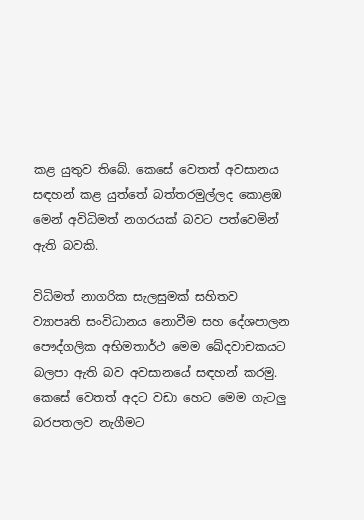කළ යුතුව තිබේ. කෙසේ වෙතත් අවසානය සඳහන් කළ යුත්තේ බත්තරමුල්ලද කොළඹ මෙන් අවිධිමත් නගරයක් බවට පත්වෙමින් ඇති බවකි.

විධිමත් නාගරික සැලසුමක් සහිතව ව්‍යාපෘති සංවිධානය නොවීම සහ දේශපාලන පෞද්ගලික අභිමතාර්ථ මෙම ඛේදවාචකයට බලපා ඇති බව අවසානයේ සඳහන් කරමු. කෙසේ වෙතත් අදට වඩා හෙට මෙම ගැටලු බරපතලව නැගීමට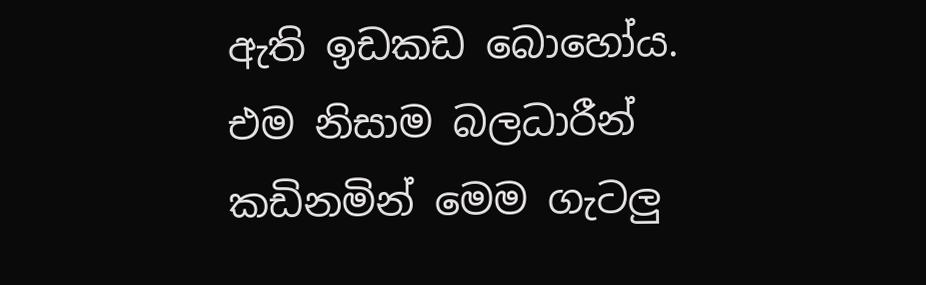ඇති ඉඩකඩ බොහෝය. එම නිසාම බලධාරීන් කඩිනමින් මෙම ගැටලු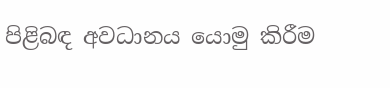පිළිබඳ අවධානය යොමු කිරීම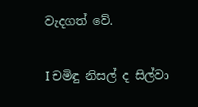වැදගත් වේ.

I චමිඳු නිසල් ද සිල්වා